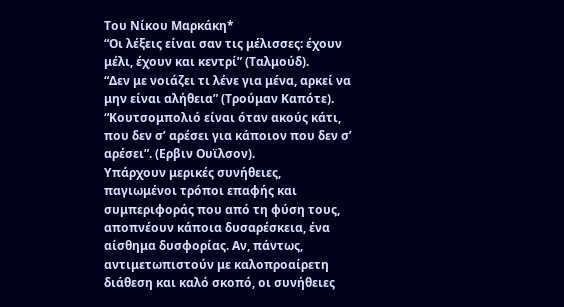Του Νίκου Μαρκάκη*
“Οι λέξεις είναι σαν τις μέλισσες: έχουν μέλι, έχουν και κεντρί” (Ταλμούδ).
“Δεν με νοιάζει τι λένε για μένα, αρκεί να μην είναι αλήθεια” (Τρούμαν Καπότε).
“Κουτσομπολιό είναι όταν ακούς κάτι, που δεν σ’ αρέσει για κάποιον που δεν σ’ αρέσει”. (Ερβιν Ουϊλσον).
Υπάρχουν μερικές συνήθειες, παγιωμένοι τρόποι επαφής και συμπεριφοράς που από τη φύση τους, αποπνέουν κάποια δυσαρέσκεια, ένα αίσθημα δυσφορίας. Αν, πάντως, αντιμετωπιστούν με καλοπροαίρετη διάθεση και καλό σκοπό, οι συνήθειες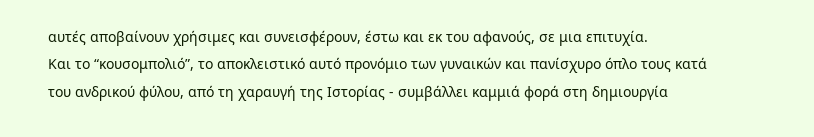αυτές αποβαίνουν χρήσιμες και συνεισφέρουν, έστω και εκ του αφανούς, σε μια επιτυχία.
Και το “κουσομπολιό”, το αποκλειστικό αυτό προνόμιο των γυναικών και πανίσχυρο όπλο τους κατά του ανδρικού φύλου, από τη χαραυγή της Ιστορίας - συμβάλλει καμμιά φορά στη δημιουργία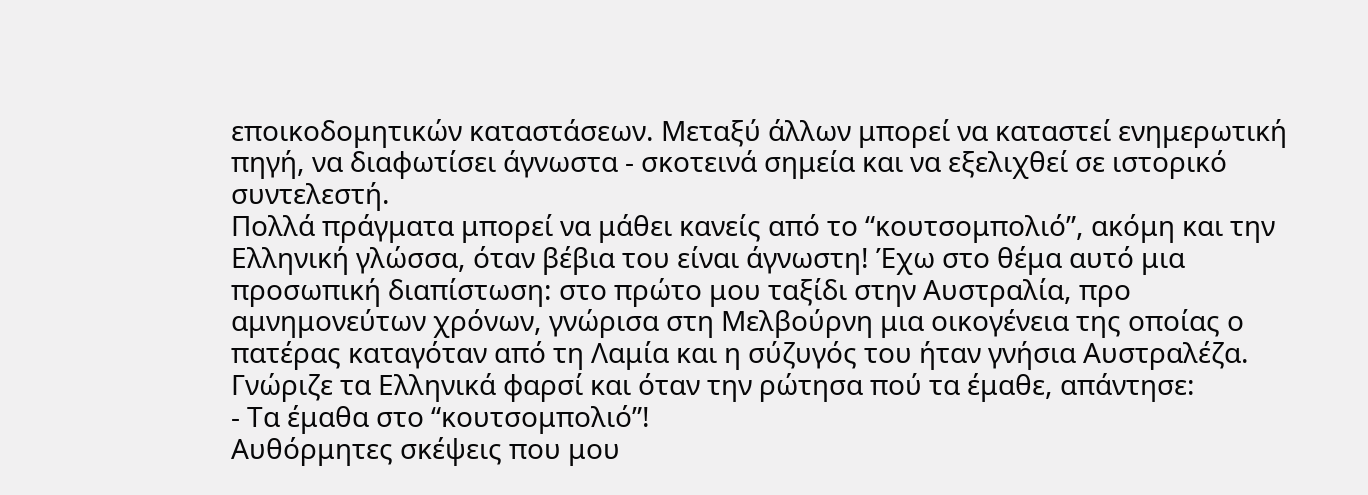εποικοδομητικών καταστάσεων. Μεταξύ άλλων μπορεί να καταστεί ενημερωτική πηγή, να διαφωτίσει άγνωστα - σκοτεινά σημεία και να εξελιχθεί σε ιστορικό συντελεστή.
Πολλά πράγματα μπορεί να μάθει κανείς από το “κουτσομπολιό”, ακόμη και την Ελληνική γλώσσα, όταν βέβια του είναι άγνωστη! Έχω στο θέμα αυτό μια προσωπική διαπίστωση: στο πρώτο μου ταξίδι στην Αυστραλία, προ αμνημονεύτων χρόνων, γνώρισα στη Μελβούρνη μια οικογένεια της οποίας ο πατέρας καταγόταν από τη Λαμία και η σύζυγός του ήταν γνήσια Αυστραλέζα. Γνώριζε τα Ελληνικά φαρσί και όταν την ρώτησα πού τα έμαθε, απάντησε:
- Τα έμαθα στο “κουτσομπολιό”!
Αυθόρμητες σκέψεις που μου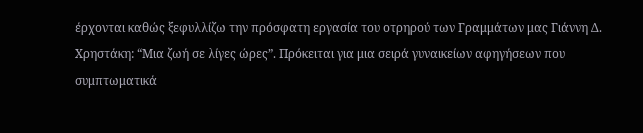έρχονται καθώς ξεφυλλίζω την πρόσφατη εργασία του οτρηρού των Γραμμάτων μας Γιάννη Δ. Χρηστάκη: “Μια ζωή σε λίγες ώρες”. Πρόκειται για μια σειρά γυναικείων αφηγήσεων που συμπτωματικά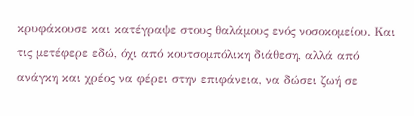κρυφάκουσε και κατέγραψε στους θαλάμους ενός νοσοκομείου. Και τις μετέφερε εδώ, όχι από κουτσομπόλικη διάθεση, αλλά από ανάγκη και χρέος να φέρει στην επιφάνεια, να δώσει ζωή σε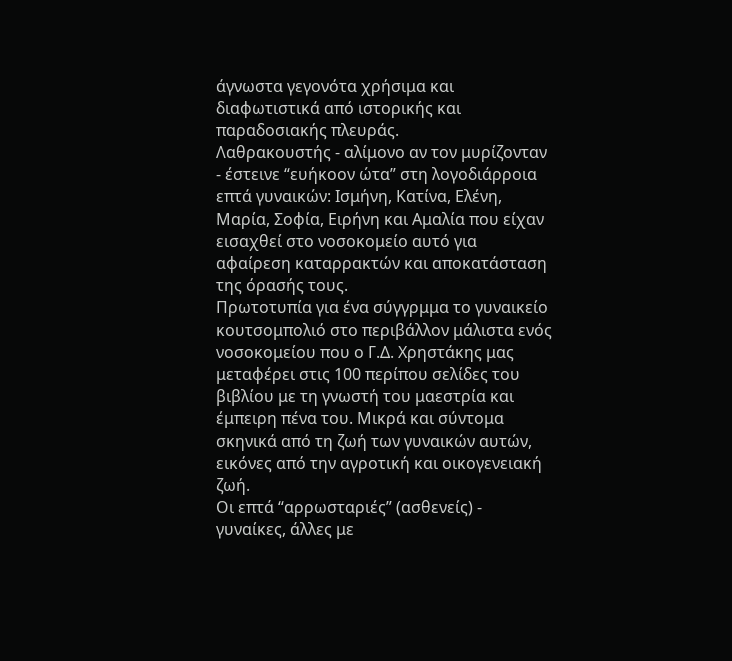άγνωστα γεγονότα χρήσιμα και διαφωτιστικά από ιστορικής και παραδοσιακής πλευράς.
Λαθρακουστής - αλίμονο αν τον μυρίζονταν - έστεινε “ευήκοον ώτα” στη λογοδιάρροια επτά γυναικών: Ισμήνη, Κατίνα, Ελένη, Μαρία, Σοφία, Ειρήνη και Αμαλία που είχαν εισαχθεί στο νοσοκομείο αυτό για αφαίρεση καταρρακτών και αποκατάσταση της όρασής τους.
Πρωτοτυπία για ένα σύγγρμμα το γυναικείο κουτσομπολιό στο περιβάλλον μάλιστα ενός νοσοκομείου που ο Γ.Δ. Χρηστάκης μας μεταφέρει στις 100 περίπου σελίδες του βιβλίου με τη γνωστή του μαεστρία και έμπειρη πένα του. Μικρά και σύντομα σκηνικά από τη ζωή των γυναικών αυτών, εικόνες από την αγροτική και οικογενειακή ζωή.
Οι επτά “αρρωσταριές” (ασθενείς) - γυναίκες, άλλες με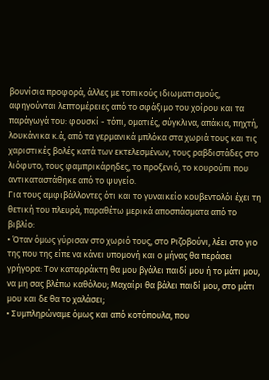βουνίσια προφορά, άλλες με τοπικούς ιδιωματισμούς, αφηγούνται λεπτομέρειες από το σφάξιμο του χοίρου και τα παράγωγά του: φουσκί - τόπι, οματιές, σύγκλινα, απάκια, πηχτή, λουκάνικα κ.ά, από τα γερμανικά μπλόκα στα χωριά τους και τις χαριστικές βολές κατά των εκτελεσμένων, τους ραβδιστάδες στο λιόφυτο, τους φαμπρικάρηδες, το προξενιό, το κουρούπι που αντικαταστάθηκε από το ψυγείο.
Για τους αμφιβάλλοντες ότι και το γυναικείο κουβεντολόι έχει τη θετική του πλευρά, παραθέτω μερικά αποσπάσματα από το βιβλίο:
• Όταν όμως γύρισαν στο χωριό τους, στο Ριζοβούνι, λέει στο γιο της που της είπε να κάνει υπομονή και ο μήνας θα περάσει γρήγορα: Τον καταρράκτη θα μου βγάλει παιδί μου ή το μάτι μου, να μη σας βλέπω καθόλου; Μαχαίρι θα βάλει παιδί μου, στο μάτι μου και δε θα το χαλάσει;
• Συμπληρώναμε όμως και από κοτόπουλα, που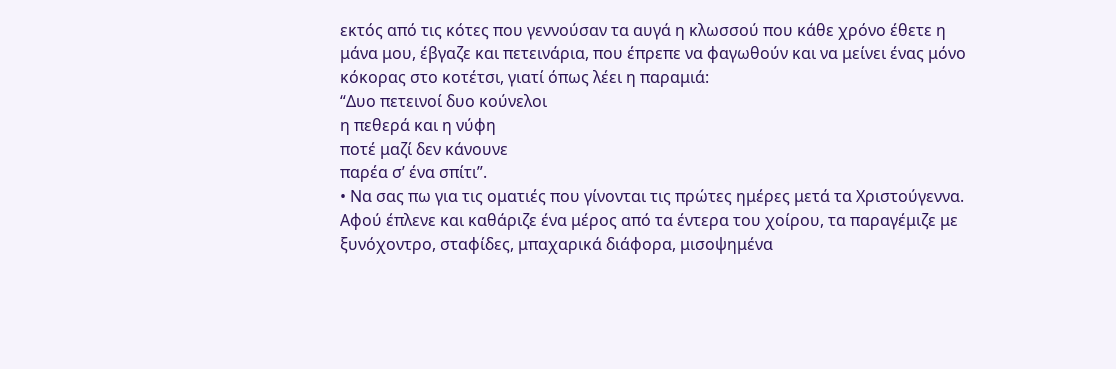εκτός από τις κότες που γεννούσαν τα αυγά η κλωσσού που κάθε χρόνο έθετε η μάνα μου, έβγαζε και πετεινάρια, που έπρεπε να φαγωθούν και να μείνει ένας μόνο κόκορας στο κοτέτσι, γιατί όπως λέει η παραμιά:
“Δυο πετεινοί δυο κούνελοι
η πεθερά και η νύφη
ποτέ μαζί δεν κάνουνε
παρέα σ’ ένα σπίτι”.
• Να σας πω για τις οματιές που γίνονται τις πρώτες ημέρες μετά τα Χριστούγεννα. Αφού έπλενε και καθάριζε ένα μέρος από τα έντερα του χοίρου, τα παραγέμιζε με ξυνόχοντρο, σταφίδες, μπαχαρικά διάφορα, μισοψημένα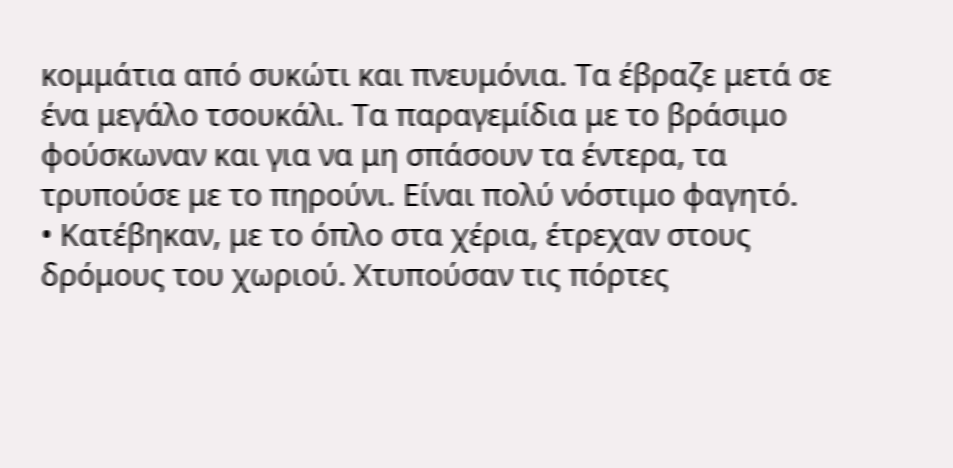κομμάτια από συκώτι και πνευμόνια. Τα έβραζε μετά σε ένα μεγάλο τσουκάλι. Τα παραγεμίδια με το βράσιμο φούσκωναν και για να μη σπάσουν τα έντερα, τα τρυπούσε με το πηρούνι. Είναι πολύ νόστιμο φαγητό.
• Κατέβηκαν, με το όπλο στα χέρια, έτρεχαν στους δρόμους του χωριού. Χτυπούσαν τις πόρτες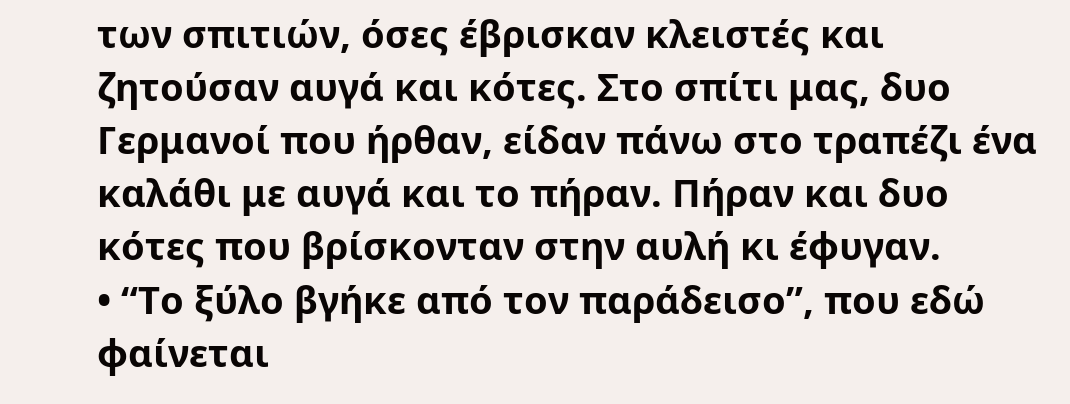των σπιτιών, όσες έβρισκαν κλειστές και ζητούσαν αυγά και κότες. Στο σπίτι μας, δυο Γερμανοί που ήρθαν, είδαν πάνω στο τραπέζι ένα καλάθι με αυγά και το πήραν. Πήραν και δυο κότες που βρίσκονταν στην αυλή κι έφυγαν.
• “Το ξύλο βγήκε από τον παράδεισο”, που εδώ φαίνεται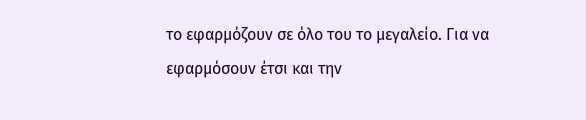το εφαρμόζουν σε όλο του το μεγαλείο. Για να εφαρμόσουν έτσι και την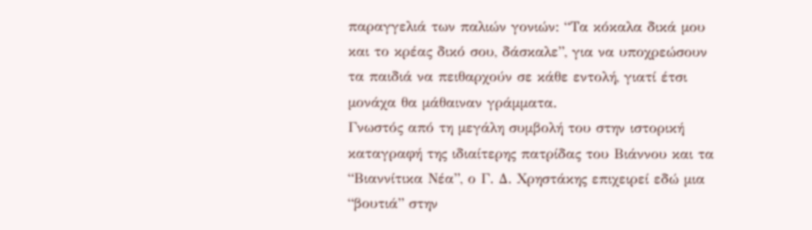παραγγελιά των παλιών γονιών: “Τα κόκαλα δικά μου και το κρέας δικό σου, δάσκαλε”, για να υποχρεώσουν τα παιδιά να πειθαρχούν σε κάθε εντολή, γιατί έτσι μονάχα θα μάθαιναν γράμματα.
Γνωστός από τη μεγάλη συμβολή του στην ιστορική καταγραφή της ιδιαίτερης πατρίδας του Βιάννου και τα “Βιαννίτικα Νέα”, ο Γ. Δ. Χρηστάκης επιχειρεί εδώ μια “βουτιά” στην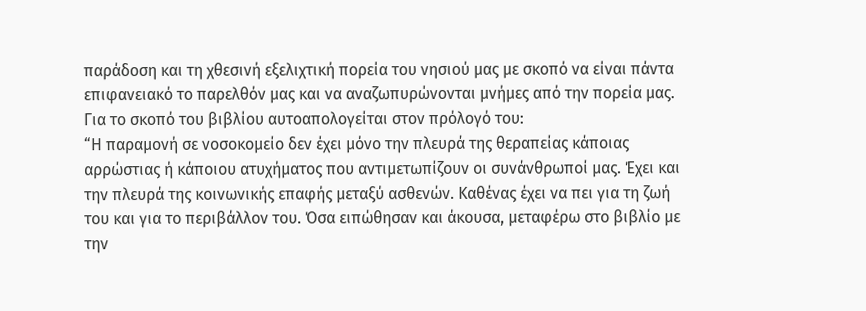παράδοση και τη χθεσινή εξελιχτική πορεία του νησιού μας με σκοπό να είναι πάντα επιφανειακό το παρελθόν μας και να αναζωπυρώνονται μνήμες από την πορεία μας.
Για το σκοπό του βιβλίου αυτοαπολογείται στον πρόλογό του:
“Η παραμονή σε νοσοκομείο δεν έχει μόνο την πλευρά της θεραπείας κάποιας αρρώστιας ή κάποιου ατυχήματος που αντιμετωπίζουν οι συνάνθρωποί μας. Έχει και την πλευρά της κοινωνικής επαφής μεταξύ ασθενών. Καθένας έχει να πει για τη ζωή του και για το περιβάλλον του. Όσα ειπώθησαν και άκουσα, μεταφέρω στο βιβλίο με την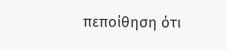πεποίθηση ότι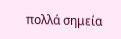πολλά σημεία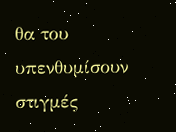θα του υπενθυμίσουν στιγμές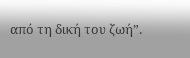από τη δική του ζωή”.